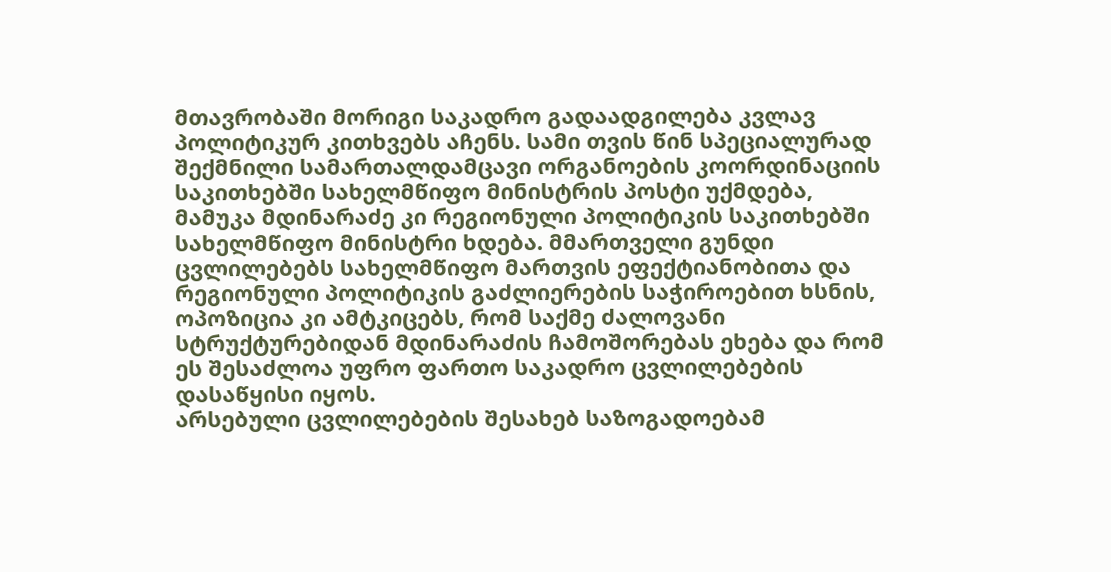მთავრობაში მორიგი საკადრო გადაადგილება კვლავ პოლიტიკურ კითხვებს აჩენს. სამი თვის წინ სპეციალურად შექმნილი სამართალდამცავი ორგანოების კოორდინაციის საკითხებში სახელმწიფო მინისტრის პოსტი უქმდება, მამუკა მდინარაძე კი რეგიონული პოლიტიკის საკითხებში სახელმწიფო მინისტრი ხდება. მმართველი გუნდი ცვლილებებს სახელმწიფო მართვის ეფექტიანობითა და რეგიონული პოლიტიკის გაძლიერების საჭიროებით ხსნის, ოპოზიცია კი ამტკიცებს, რომ საქმე ძალოვანი სტრუქტურებიდან მდინარაძის ჩამოშორებას ეხება და რომ ეს შესაძლოა უფრო ფართო საკადრო ცვლილებების დასაწყისი იყოს.
არსებული ცვლილებების შესახებ საზოგადოებამ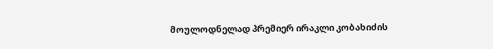მოულოდნელად პრემიერ ირაკლი კობახიძის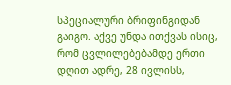სპეციალური ბრიფინგიდან გაიგო. აქვე უნდა ითქვას ისიც, რომ ცვლილებებამდე ერთი დღით ადრე, 28 ივლისს,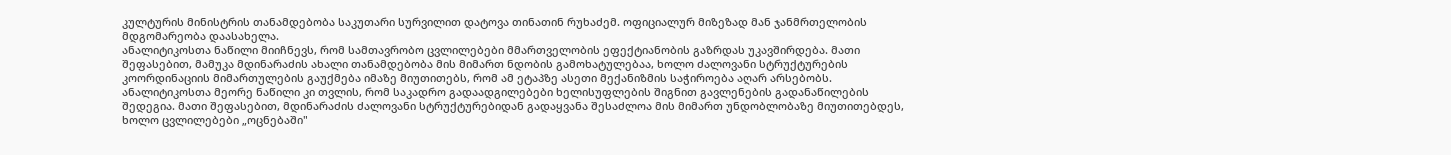კულტურის მინისტრის თანამდებობა საკუთარი სურვილით დატოვა თინათინ რუხაძემ. ოფიციალურ მიზეზად მან ჯანმრთელობის მდგომარეობა დაასახელა.
ანალიტიკოსთა ნაწილი მიიჩნევს, რომ სამთავრობო ცვლილებები მმართველობის ეფექტიანობის გაზრდას უკავშირდება. მათი შეფასებით, მამუკა მდინარაძის ახალი თანამდებობა მის მიმართ ნდობის გამოხატულებაა, ხოლო ძალოვანი სტრუქტურების კოორდინაციის მიმართულების გაუქმება იმაზე მიუთითებს, რომ ამ ეტაპზე ასეთი მექანიზმის საჭიროება აღარ არსებობს.
ანალიტიკოსთა მეორე ნაწილი კი თვლის, რომ საკადრო გადაადგილებები ხელისუფლების შიგნით გავლენების გადანაწილების შედეგია. მათი შეფასებით, მდინარაძის ძალოვანი სტრუქტურებიდან გადაყვანა შესაძლოა მის მიმართ უნდობლობაზე მიუთითებდეს, ხოლო ცვლილებები „ოცნებაში"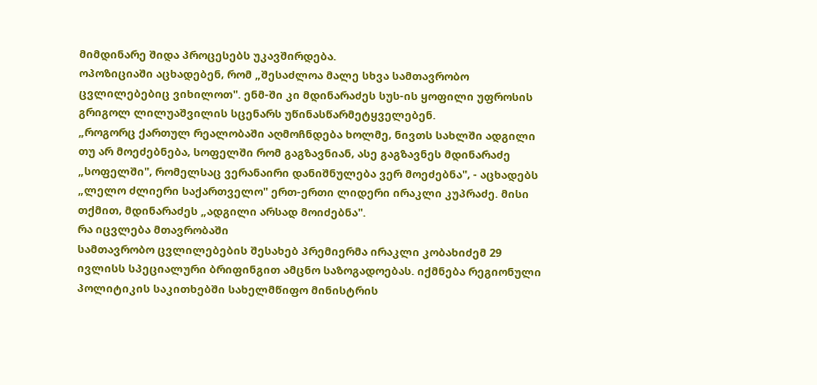მიმდინარე შიდა პროცესებს უკავშირდება.
ოპოზიციაში აცხადებენ, რომ „შესაძლოა მალე სხვა სამთავრობო ცვლილებებიც ვიხილოთ". ენმ-ში კი მდინარაძეს სუს-ის ყოფილი უფროსის გრიგოლ ლილუაშვილის სცენარს უწინასწარმეტყველებენ.
„როგორც ქართულ რეალობაში აღმოჩნდება ხოლმე, ნივთს სახლში ადგილი თუ არ მოეძებნება, სოფელში რომ გაგზავნიან, ასე გაგზავნეს მდინარაძე „სოფელში", რომელსაც ვერანაირი დანიშნულება ვერ მოეძებნა", - აცხადებს „ლელო ძლიერი საქართველო" ერთ-ერთი ლიდერი ირაკლი კუპრაძე. მისი თქმით, მდინარაძეს „ადგილი არსად მოიძებნა".
რა იცვლება მთავრობაში
სამთავრობო ცვლილებების შესახებ პრემიერმა ირაკლი კობახიძემ 29 ივლისს სპეციალური ბრიფინგით ამცნო საზოგადოებას. იქმნება რეგიონული პოლიტიკის საკითხებში სახელმწიფო მინისტრის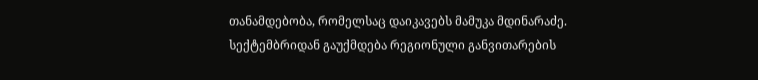თანამდებობა, რომელსაც დაიკავებს მამუკა მდინარაძე.
სექტემბრიდან გაუქმდება რეგიონული განვითარების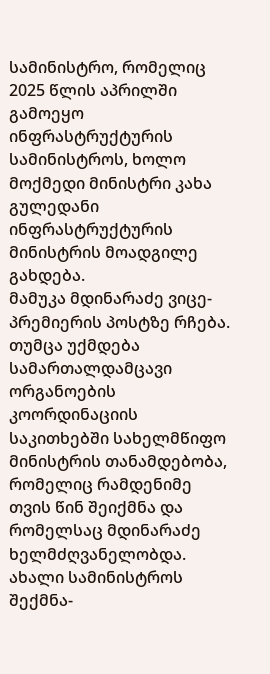სამინისტრო, რომელიც 2025 წლის აპრილში გამოეყო ინფრასტრუქტურის სამინისტროს, ხოლო მოქმედი მინისტრი კახა გულედანი ინფრასტრუქტურის მინისტრის მოადგილე გახდება.
მამუკა მდინარაძე ვიცე-პრემიერის პოსტზე რჩება. თუმცა უქმდება სამართალდამცავი ორგანოების კოორდინაციის საკითხებში სახელმწიფო მინისტრის თანამდებობა, რომელიც რამდენიმე თვის წინ შეიქმნა და რომელსაც მდინარაძე ხელმძღვანელობდა.
ახალი სამინისტროს შექმნა-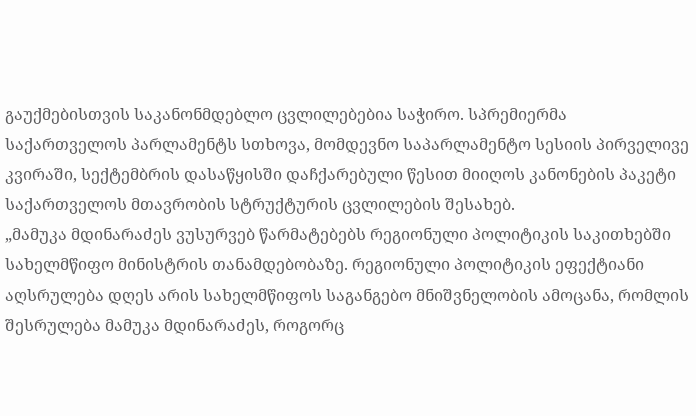გაუქმებისთვის საკანონმდებლო ცვლილებებია საჭირო. სპრემიერმა საქართველოს პარლამენტს სთხოვა, მომდევნო საპარლამენტო სესიის პირველივე კვირაში, სექტემბრის დასაწყისში დაჩქარებული წესით მიიღოს კანონების პაკეტი საქართველოს მთავრობის სტრუქტურის ცვლილების შესახებ.
„მამუკა მდინარაძეს ვუსურვებ წარმატებებს რეგიონული პოლიტიკის საკითხებში სახელმწიფო მინისტრის თანამდებობაზე. რეგიონული პოლიტიკის ეფექტიანი აღსრულება დღეს არის სახელმწიფოს საგანგებო მნიშვნელობის ამოცანა, რომლის შესრულება მამუკა მდინარაძეს, როგორც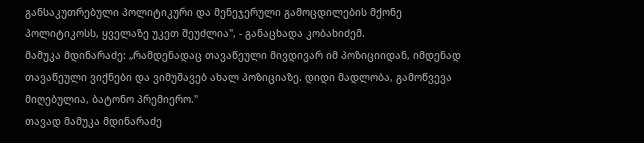განსაკუთრებული პოლიტიკური და მენეჯერული გამოცდილების მქონე პოლიტიკოსს, ყველაზე უკეთ შეუძლია", - განაცხადა კობახიძემ.
მამუკა მდინარაძე: „რამდენადაც თავაწეული მივდივარ იმ პოზიციიდან, იმდენად თავაწეული ვიქნები და ვიმუშავებ ახალ პოზიციაზე. დიდი მადლობა, გამოწვევა მიღებულია, ბატონო პრემიერო."
თავად მამუკა მდინარაძე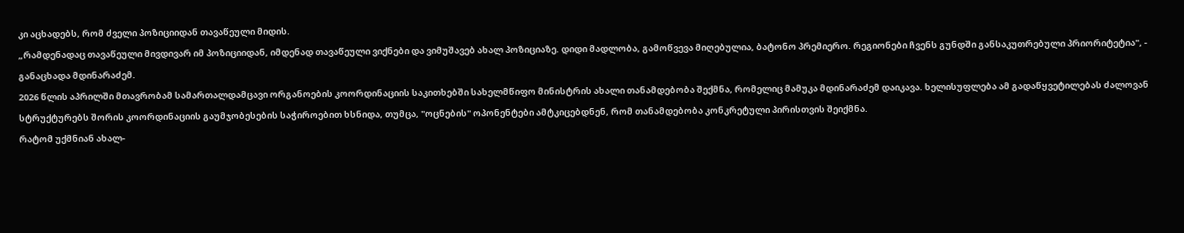კი აცხადებს, რომ ძველი პოზიციიდან თავაწეული მიდის.
„რამდენადაც თავაწეული მივდივარ იმ პოზიციიდან, იმდენად თავაწეული ვიქნები და ვიმუშავებ ახალ პოზიციაზე. დიდი მადლობა, გამოწვევა მიღებულია, ბატონო პრემიერო. რეგიონები ჩვენს გუნდში განსაკუთრებული პრიორიტეტია", - განაცხადა მდინარაძემ.
2026 წლის აპრილში მთავრობამ სამართალდამცავი ორგანოების კოორდინაციის საკითხებში სახელმწიფო მინისტრის ახალი თანამდებობა შექმნა, რომელიც მამუკა მდინარაძემ დაიკავა. ხელისუფლება ამ გადაწყვეტილებას ძალოვან სტრუქტურებს შორის კოორდინაციის გაუმჯობესების საჭიროებით ხსნიდა, თუმცა, "ოცნების" ოპონენტები ამტკიცებდნენ, რომ თანამდებობა კონკრეტული პირისთვის შეიქმნა.
რატომ უქმნიან ახალ-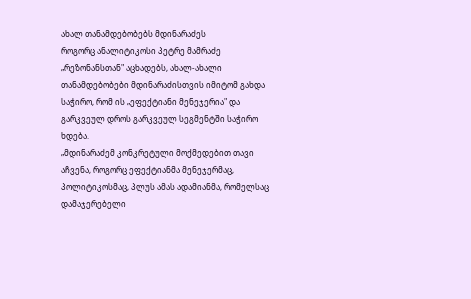ახალ თანამდებობებს მდინარაძეს
როგორც ანალიტიკოსი პეტრე მამრაძე „რეზონანსთან" აცხადებს, ახალ-ახალი თანამდებობები მდინარაძისთვის იმიტომ გახდა საჭირო, რომ ის „ეფექტიანი მენეჯერია" და გარკვეულ დროს გარკვეულ სეგმენტში საჭირო ხდება.
„მდინარაძემ კონკრეტული მოქმედებით თავი აჩვენა, როგორც ეფექტიანმა მენეჯერმაც, პოლიტიკოსმაც, პლუს ამას ადამიანმა, რომელსაც დამაჯერებელი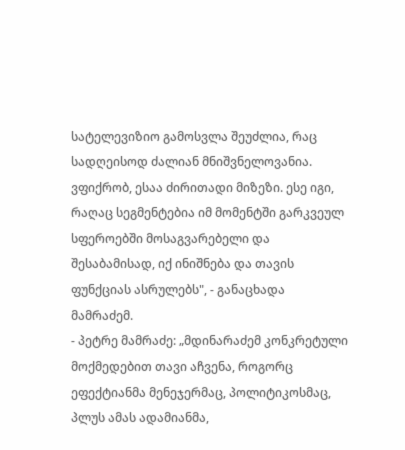სატელევიზიო გამოსვლა შეუძლია, რაც სადღეისოდ ძალიან მნიშვნელოვანია. ვფიქრობ, ესაა ძირითადი მიზეზი. ესე იგი, რაღაც სეგმენტებია იმ მომენტში გარკვეულ სფეროებში მოსაგვარებელი და შესაბამისად, იქ ინიშნება და თავის ფუნქციას ასრულებს", - განაცხადა მამრაძემ.
- პეტრე მამრაძე: „მდინარაძემ კონკრეტული მოქმედებით თავი აჩვენა, როგორც ეფექტიანმა მენეჯერმაც, პოლიტიკოსმაც, პლუს ამას ადამიანმა,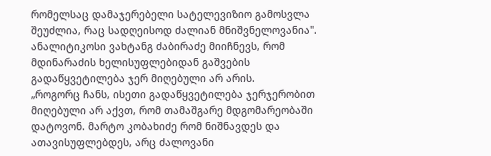რომელსაც დამაჯერებელი სატელევიზიო გამოსვლა შეუძლია, რაც სადღეისოდ ძალიან მნიშვნელოვანია".
ანალიტიკოსი ვახტანგ ძაბირაძე მიიჩნევს, რომ მდინარაძის ხელისუფლებიდან გაშვების გადაწყვეტილება ჯერ მიღებული არ არის.
„როგორც ჩანს, ისეთი გადაწყვეტილება ჯერჯერობით მიღებული არ აქვთ, რომ თამაშგარე მდგომარეობაში დატოვონ. მარტო კობახიძე რომ ნიშნავდეს და ათავისუფლებდეს, არც ძალოვანი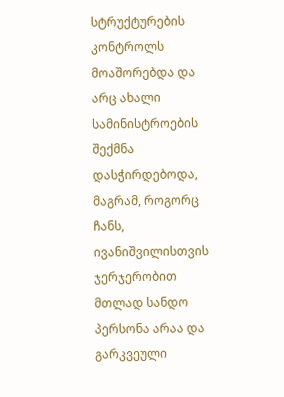სტრუქტურების კონტროლს მოაშორებდა და არც ახალი სამინისტროების შექმნა დასჭირდებოდა, მაგრამ, როგორც ჩანს, ივანიშვილისთვის ჯერჯერობით მთლად სანდო პერსონა არაა და გარკვეული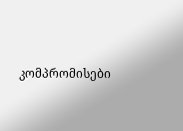კომპრომისები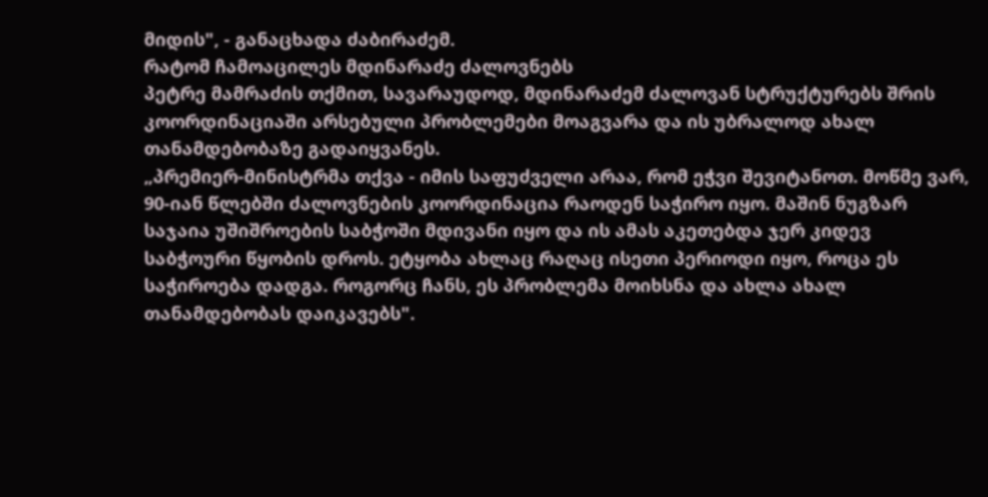მიდის", - განაცხადა ძაბირაძემ.
რატომ ჩამოაცილეს მდინარაძე ძალოვნებს
პეტრე მამრაძის თქმით, სავარაუდოდ, მდინარაძემ ძალოვან სტრუქტურებს შრის კოორდინაციაში არსებული პრობლემები მოაგვარა და ის უბრალოდ ახალ თანამდებობაზე გადაიყვანეს.
„პრემიერ-მინისტრმა თქვა - იმის საფუძველი არაა, რომ ეჭვი შევიტანოთ. მოწმე ვარ, 90-იან წლებში ძალოვნების კოორდინაცია რაოდენ საჭირო იყო. მაშინ ნუგზარ საჯაია უშიშროების საბჭოში მდივანი იყო და ის ამას აკეთებდა ჯერ კიდევ საბჭოური წყობის დროს. ეტყობა ახლაც რაღაც ისეთი პერიოდი იყო, როცა ეს საჭიროება დადგა. როგორც ჩანს, ეს პრობლემა მოიხსნა და ახლა ახალ თანამდებობას დაიკავებს".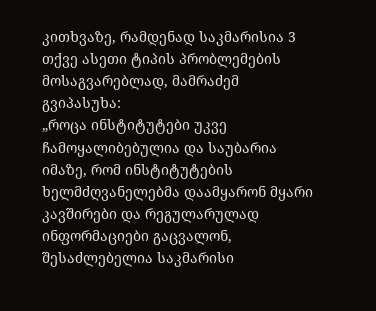კითხვაზე, რამდენად საკმარისია 3 თქვე ასეთი ტიპის პრობლემების მოსაგვარებლად, მამრაძემ გვიპასუხა:
„როცა ინსტიტუტები უკვე ჩამოყალიბებულია და საუბარია იმაზე, რომ ინსტიტუტების ხელმძღვანელებმა დაამყარონ მყარი კავშირები და რეგულარულად ინფორმაციები გაცვალონ, შესაძლებელია საკმარისი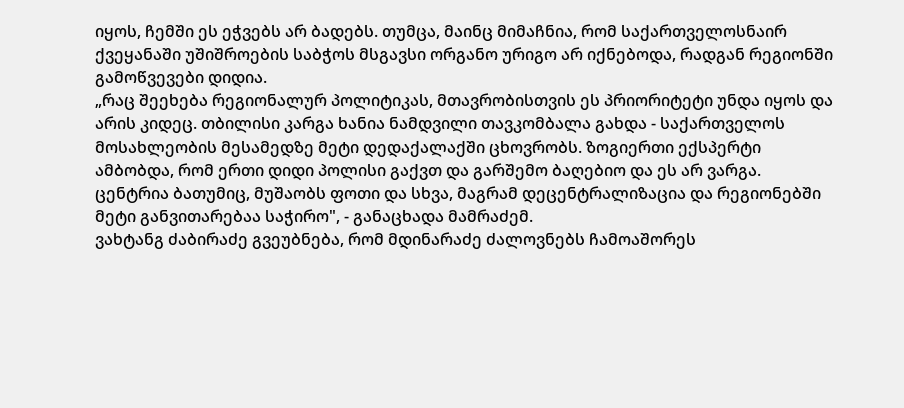იყოს, ჩემში ეს ეჭვებს არ ბადებს. თუმცა, მაინც მიმაჩნია, რომ საქართველოსნაირ ქვეყანაში უშიშროების საბჭოს მსგავსი ორგანო ურიგო არ იქნებოდა, რადგან რეგიონში გამოწვევები დიდია.
„რაც შეეხება რეგიონალურ პოლიტიკას, მთავრობისთვის ეს პრიორიტეტი უნდა იყოს და არის კიდეც. თბილისი კარგა ხანია ნამდვილი თავკომბალა გახდა - საქართველოს მოსახლეობის მესამედზე მეტი დედაქალაქში ცხოვრობს. ზოგიერთი ექსპერტი ამბობდა, რომ ერთი დიდი პოლისი გაქვთ და გარშემო ბაღებიო და ეს არ ვარგა. ცენტრია ბათუმიც, მუშაობს ფოთი და სხვა, მაგრამ დეცენტრალიზაცია და რეგიონებში მეტი განვითარებაა საჭირო", - განაცხადა მამრაძემ.
ვახტანგ ძაბირაძე გვეუბნება, რომ მდინარაძე ძალოვნებს ჩამოაშორეს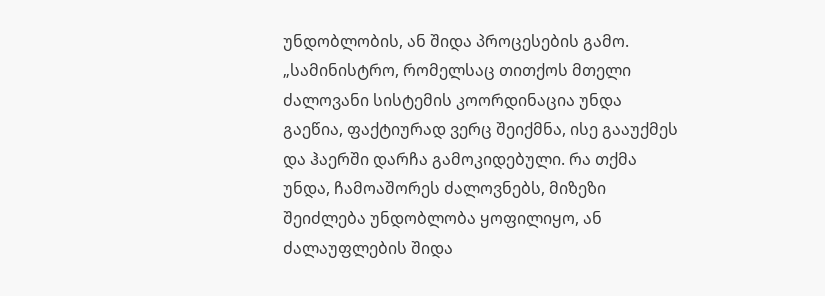უნდობლობის, ან შიდა პროცესების გამო.
„სამინისტრო, რომელსაც თითქოს მთელი ძალოვანი სისტემის კოორდინაცია უნდა გაეწია, ფაქტიურად ვერც შეიქმნა, ისე გააუქმეს და ჰაერში დარჩა გამოკიდებული. რა თქმა უნდა, ჩამოაშორეს ძალოვნებს, მიზეზი შეიძლება უნდობლობა ყოფილიყო, ან ძალაუფლების შიდა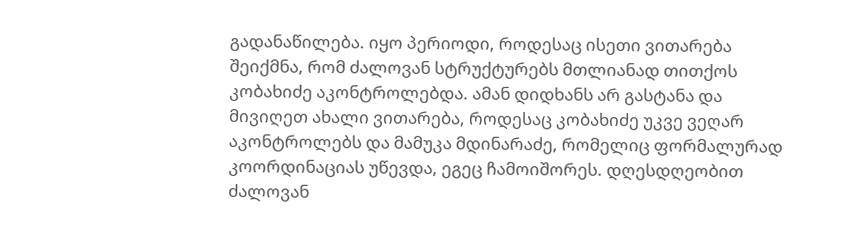გადანაწილება. იყო პერიოდი, როდესაც ისეთი ვითარება შეიქმნა, რომ ძალოვან სტრუქტურებს მთლიანად თითქოს კობახიძე აკონტროლებდა. ამან დიდხანს არ გასტანა და მივიღეთ ახალი ვითარება, როდესაც კობახიძე უკვე ვეღარ აკონტროლებს და მამუკა მდინარაძე, რომელიც ფორმალურად კოორდინაციას უწევდა, ეგეც ჩამოიშორეს. დღესდღეობით ძალოვან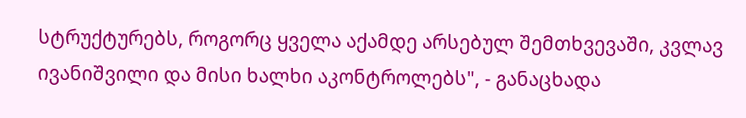სტრუქტურებს, როგორც ყველა აქამდე არსებულ შემთხვევაში, კვლავ ივანიშვილი და მისი ხალხი აკონტროლებს", - განაცხადა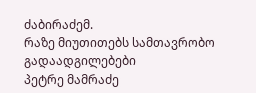ძაბირაძემ.
რაზე მიუთითებს სამთავრობო გადაადგილებები
პეტრე მამრაძე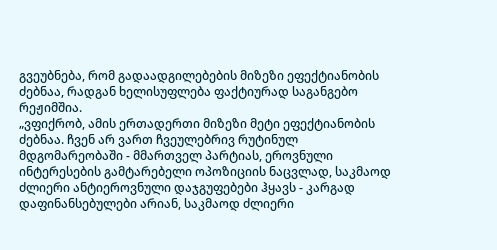გვეუბნება, რომ გადაადგილებების მიზეზი ეფექტიანობის ძებნაა, რადგან ხელისუფლება ფაქტიურად საგანგებო რეჟიმშია.
„ვფიქრობ, ამის ერთადერთი მიზეზი მეტი ეფექტიანობის ძებნაა. ჩვენ არ ვართ ჩვეულებრივ რუტინულ მდგომარეობაში - მმართველ პარტიას, ეროვნული ინტერესების გამტარებელი ოპოზიციის ნაცვლად, საკმაოდ ძლიერი ანტიეროვნული დაჯგუფებები ჰყავს - კარგად დაფინანსებულები არიან, საკმაოდ ძლიერი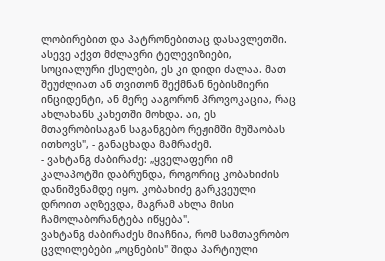ლობირებით და პატრონებითაც დასავლეთში. ასევე აქვთ მძლავრი ტელევიზიები, სოციალური ქსელები, ეს კი დიდი ძალაა. მათ შეუძლიათ ან თვითონ შექმნან ნებისმიერი ინციდენტი, ან მერე ააგორონ პროვოკაცია, რაც ახლახანს კახეთში მოხდა. აი, ეს მთავრობისაგან საგანგებო რეჟიმში მუშაობას ითხოვს", - განაცხადა მამრაძემ.
- ვახტანგ ძაბირაძე: „ყველაფერი იმ კალაპოტში დაბრუნდა, როგორიც კობახიძის დანიშვნამდე იყო. კობახიძე გარკვეული დროით აღზევდა, მაგრამ ახლა მისი ჩამოლაბორანტება იწყება".
ვახტანგ ძაბირაძეს მიაჩნია, რომ სამთავრობო ცვლილებები „ოცნების" შიდა პარტიული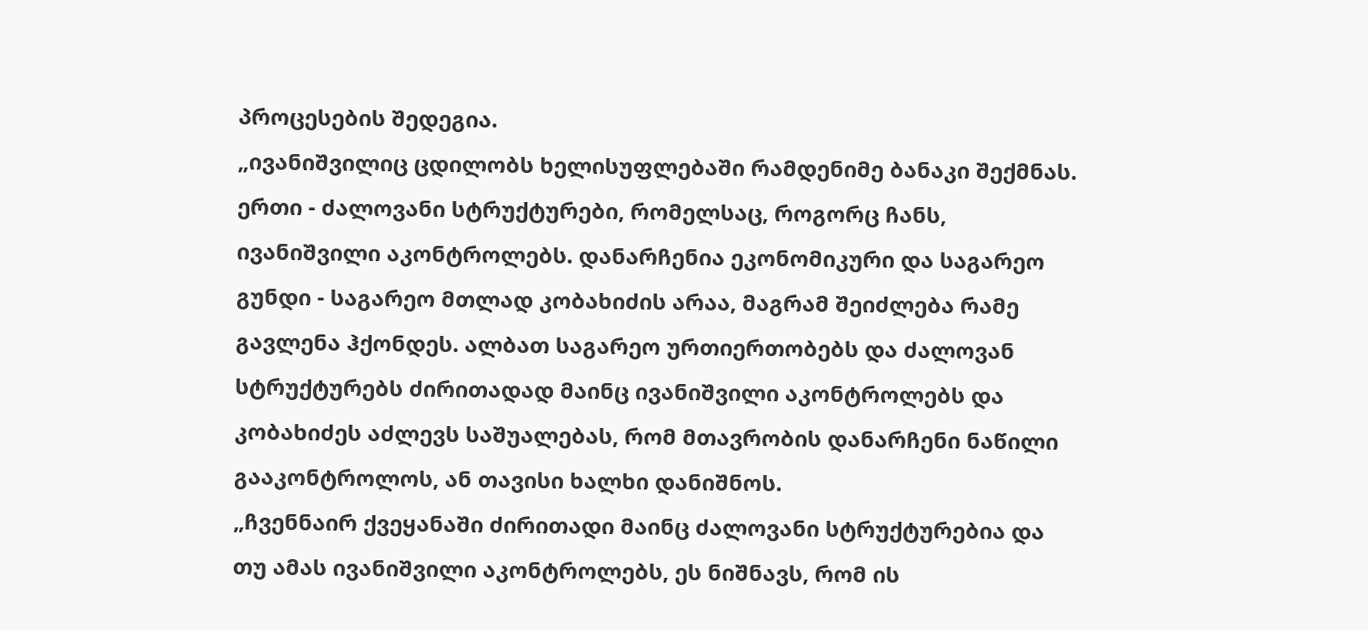პროცესების შედეგია.
„ივანიშვილიც ცდილობს ხელისუფლებაში რამდენიმე ბანაკი შექმნას. ერთი - ძალოვანი სტრუქტურები, რომელსაც, როგორც ჩანს, ივანიშვილი აკონტროლებს. დანარჩენია ეკონომიკური და საგარეო გუნდი - საგარეო მთლად კობახიძის არაა, მაგრამ შეიძლება რამე გავლენა ჰქონდეს. ალბათ საგარეო ურთიერთობებს და ძალოვან სტრუქტურებს ძირითადად მაინც ივანიშვილი აკონტროლებს და კობახიძეს აძლევს საშუალებას, რომ მთავრობის დანარჩენი ნაწილი გააკონტროლოს, ან თავისი ხალხი დანიშნოს.
„ჩვენნაირ ქვეყანაში ძირითადი მაინც ძალოვანი სტრუქტურებია და თუ ამას ივანიშვილი აკონტროლებს, ეს ნიშნავს, რომ ის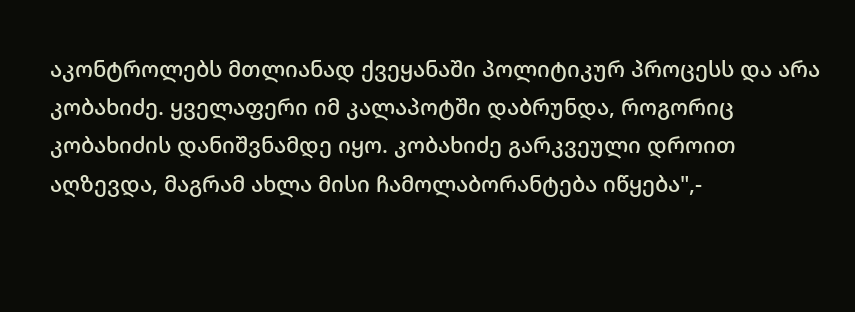აკონტროლებს მთლიანად ქვეყანაში პოლიტიკურ პროცესს და არა კობახიძე. ყველაფერი იმ კალაპოტში დაბრუნდა, როგორიც კობახიძის დანიშვნამდე იყო. კობახიძე გარკვეული დროით აღზევდა, მაგრამ ახლა მისი ჩამოლაბორანტება იწყება",-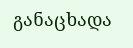განაცხადა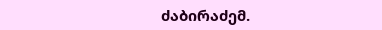ძაბირაძემ.